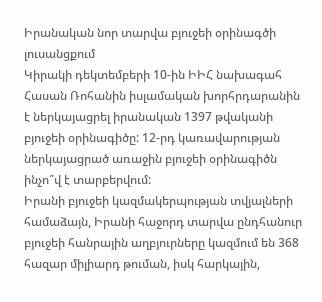Իրանական նոր տարվա բյուջեի օրինագծի լուսանցքում
Կիրակի դեկտեմբերի 10-ին ԻԻՀ նախագահ Հասան Ռոհանին իսլամական խորհրդարանին է ներկայացրել իրանական 1397 թվականի բյուջեի օրինագիծը: 12-րդ կառավարության ներկայացրած առաջին բյուջեի օրինագիծն ինչո՞վ է տարբերվում:
Իրանի բյուջեի կազմակերպության տվյալների համաձայն, Իրանի հաջորդ տարվա ընդհանուր բյուջեի հանրային աղբյուրները կազմում են 368 հազար միլիարդ թուման, իսկ հարկային,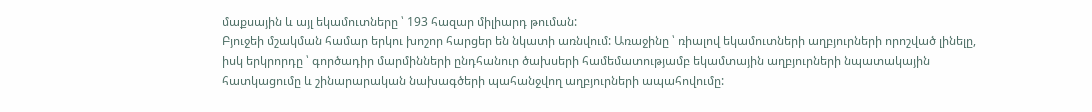մաքսային և այլ եկամուտները ՝ 193 հազար միլիարդ թուման:
Բյուջեի մշակման համար երկու խոշոր հարցեր են նկատի առնվում: Առաջինը ՝ ռիալով եկամուտների աղբյուրների որոշված լինելը, իսկ երկրորդը ՝ գործադիր մարմինների ընդհանուր ծախսերի համեմատությամբ եկամտային աղբյուրների նպատակային հատկացումը և շինարարական նախագծերի պահանջվող աղբյուրների ապահովումը: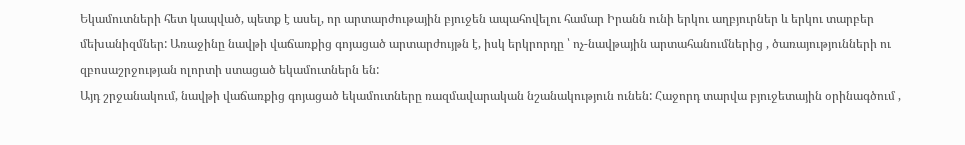Եկամուտների հետ կապված, պետք է ասել, որ արտարժութային բյուջեն ապահովելու համար Իրանն ունի երկու աղբյուրներ և երկու տարբեր մեխանիզմներ: Առաջինը նավթի վաճառքից գոյացած արտարժույթն է, իսկ երկրորդը ՝ ոչ-նավթային արտահանումներից , ծառայությունների ու զբոսաշրջության ոլորտի ստացած եկամուտներն են:
Այդ շրջանակում, նավթի վաճառքից գոյացած եկամուտները ռազմավարական նշանակություն ունեն: Հաջորդ տարվա բյուջետային օրինագծում ,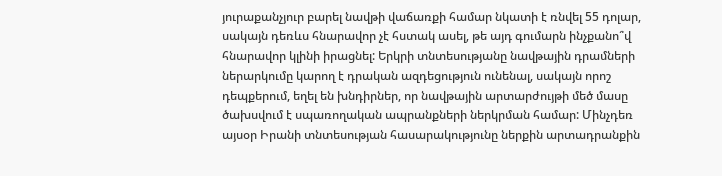յուրաքանչյուր բարել նավթի վաճառքի համար նկատի է ռնվել 55 դոլար, սակայն դեռևս հնարավոր չէ հստակ ասել, թե այդ գումարն ինչքանո՞վ հնարավոր կլինի իրացնել: Երկրի տնտեսությանը նավթային դրամների ներարկումը կարող է դրական ազդեցություն ունենալ, սակայն որոշ դեպքերում, եղել են խնդիրներ, որ նավթային արտարժույթի մեծ մասը ծախսվում է սպառողական ապրանքների ներկրման համար: Մինչդեռ այսօր Իրանի տնտեսության հասարակությունը ներքին արտադրանքին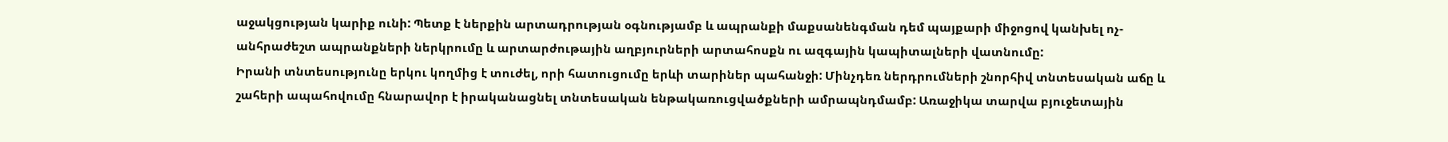աջակցության կարիք ունի: Պետք է ներքին արտադրության օգնությամբ և ապրանքի մաքսանենգման դեմ պայքարի միջոցով կանխել ոչ-անհրաժեշտ ապրանքների ներկրումը և արտարժութային աղբյուրների արտահոսքն ու ազգային կապիտալների վատնումը:
Իրանի տնտեսությունը երկու կողմից է տուժել, որի հատուցումը երևի տարիներ պահանջի: Մինչդեռ ներդրումների շնորհիվ տնտեսական աճը և շահերի ապահովումը հնարավոր է իրականացնել տնտեսական ենթակառուցվածքների ամրապնդմամբ: Առաջիկա տարվա բյուջետային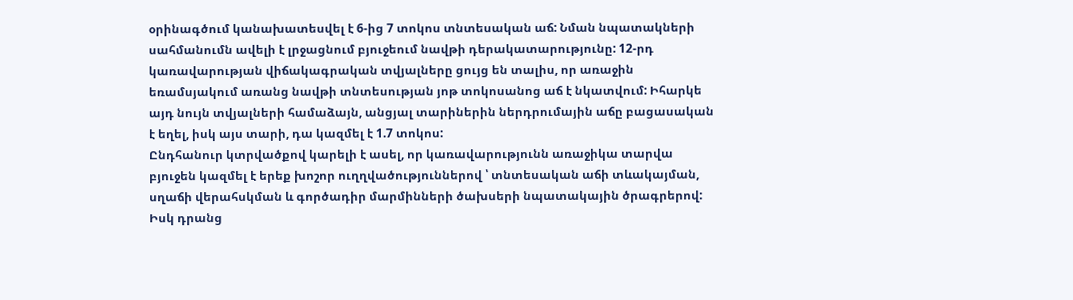օրինագծում կանախատեսվել է 6-ից 7 տոկոս տնտեսական աճ: Նման նպատակների սահմանումն ավելի է լրջացնում բյուջեում նավթի դերակատարությունը: 12-րդ կառավարության վիճակագրական տվյալները ցույց են տալիս, որ առաջին եռամսյակում առանց նավթի տնտեսության յոթ տոկոսանոց աճ է նկատվում: Իհարկե այդ նույն տվյալների համաձայն, անցյալ տարիներին ներդրումային աճը բացասական է եղել, իսկ այս տարի, դա կազմել է 1.7 տոկոս:
Ընդհանուր կտրվածքով կարելի է ասել, որ կառավարությունն առաջիկա տարվա բյուջեն կազմել է երեք խոշոր ուղղվածություններով ՝ տնտեսական աճի տևակայման, սղաճի վերահսկման և գործադիր մարմինների ծախսերի նպատակային ծրագրերով: Իսկ դրանց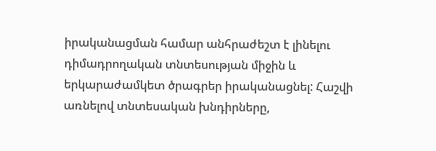իրականացման համար անհրաժեշտ է լինելու դիմադրողական տնտեսության միջին և երկարաժամկետ ծրագրեր իրականացնել: Հաշվի առնելով տնտեսական խնդիրները,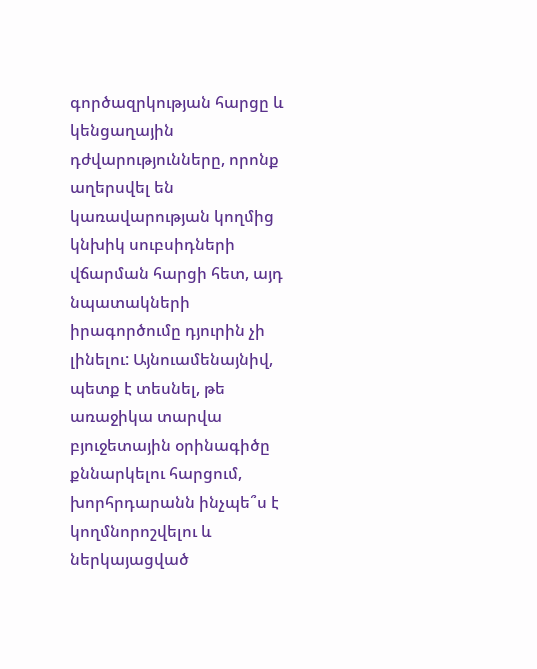գործազրկության հարցը և կենցաղային դժվարությունները, որոնք աղերսվել են կառավարության կողմից կնխիկ սուբսիդների վճարման հարցի հետ, այդ նպատակների իրագործումը դյուրին չի լինելու: Այնուամենայնիվ, պետք է տեսնել, թե առաջիկա տարվա բյուջետային օրինագիծը քննարկելու հարցում, խորհրդարանն ինչպե՞ս է կողմնորոշվելու և ներկայացված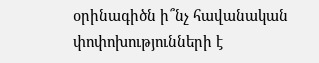օրինագիծն ի՞նչ հավանական փոփոխությունների է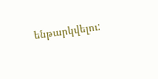ենթարկվելու: